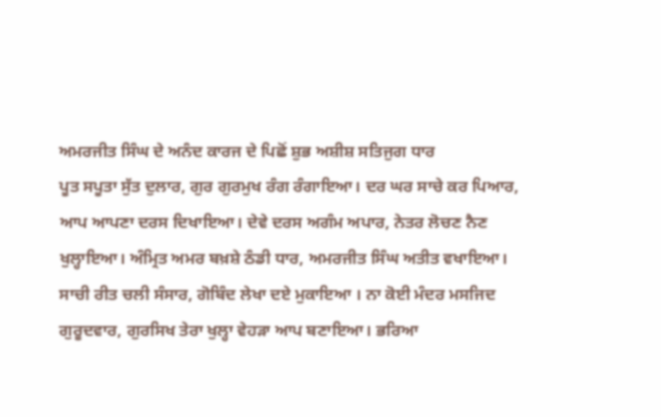ਅਮਰਜੀਤ ਸਿੰਘ ਦੇ ਅਨੰਦ ਕਾਰਜ ਦੇ ਪਿਛੋਂ ਸ਼ੁਭ ਅਸ਼ੀਸ਼ ਸਤਿਜੁਗ ਧਾਰ
ਪੂਤ ਸਪੂਤਾ ਸੁੱਤ ਦੁਲਾਰ, ਗੁਰ ਗੁਰਮੁਖ ਰੰਗ ਰੰਗਾਇਆ। ਦਰ ਘਰ ਸਾਚੇ ਕਰ ਪਿਆਰ, ਆਪ ਆਪਣਾ ਦਰਸ ਦਿਖਾਇਆ। ਦੇਵੇ ਦਰਸ ਅਗੰਮ ਅਪਾਰ, ਨੇਤਰ ਲੋਚਣ ਨੈਣ ਖੁਲ੍ਹਾਇਆ। ਅੰਮ੍ਰਿਤ ਅਮਰ ਬਖ਼ਸ਼ੇ ਠੰਡੀ ਧਾਰ, ਅਮਰਜੀਤ ਸਿੰਘ ਅਤੀਤ ਵਖਾਇਆ। ਸਾਚੀ ਰੀਤ ਚਲੀ ਸੰਸਾਰ, ਗੋਬਿੰਦ ਲੇਖਾ ਦਏ ਮੁਕਾਇਆ । ਨਾ ਕੋਈ ਮੰਦਰ ਮਸਜਿਦ ਗੁਰੂਦਵਾਰ, ਗੁਰਸਿਖ ਤੇਰਾ ਖੁਲ੍ਹਾ ਵੇਹੜਾ ਆਪ ਬਣਾਇਆ। ਭਰਿਆ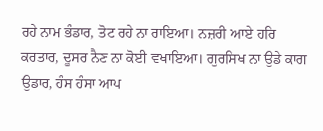ਰਹੇ ਨਾਮ ਭੰਡਾਰ, ਤੋਟ ਰਹੇ ਨਾ ਰਾਇਆ। ਨਜ਼ਰੀ ਆਏ ਹਰਿ ਕਰਤਾਰ, ਦੂਸਰ ਨੈਣ ਨਾ ਕੋਈ ਵਖਾਇਆ। ਗੁਰਸਿਖ ਨਾ ਉਡੇ ਕਾਗ ਉਡਾਰ, ਹੰਸ ਹੰਸਾ ਆਪ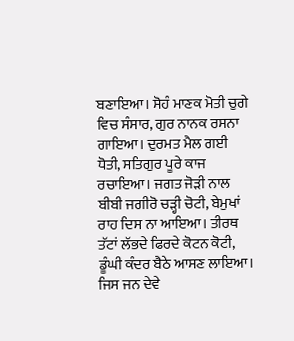ਬਣਾਇਆ। ਸੋਹੰ ਮਾਣਕ ਮੋਤੀ ਚੁਗੇ ਵਿਚ ਸੰਸਾਰ, ਗੁਰ ਨਾਨਕ ਰਸਨਾ ਗਾਇਆ। ਦੁਰਮਤ ਮੈਲ ਗਈ ਧੋਤੀ, ਸਤਿਗੁਰ ਪੂਰੇ ਕਾਜ ਰਚਾਇਆ। ਜਗਤ ਜੋੜੀ ਨਾਲ ਬੀਬੀ ਜਗੀਰੋ ਚੜ੍ਹੀ ਚੋਟੀ, ਬੇਮੁਖਾਂ ਰਾਹ ਦਿਸ ਨਾ ਆਇਆ। ਤੀਰਥ ਤੱਟਾਂ ਲੱਭਦੇ ਫਿਰਦੇ ਕੋਟਨ ਕੋਟੀ, ਡੂੰਘੀ ਕੰਦਰ ਬੈਠੇ ਆਸਣ ਲਾਇਆ। ਜਿਸ ਜਨ ਦੇਵੇ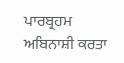ਪਾਰਬ੍ਰਹਮ ਅਬਿਨਾਸ਼ੀ ਕਰਤਾ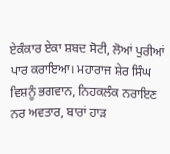ਏਕੰਕਾਰ ਏਕਾ ਸ਼ਬਦ ਸੋਟੀ, ਲੋਆਂ ਪੁਰੀਆਂ ਪਾਰ ਕਰਾਇਆ। ਮਹਾਰਾਜ ਸ਼ੇਰ ਸਿੰਘ ਵਿਸ਼ਨੂੰ ਭਗਵਾਨ, ਨਿਹਕਲੰਕ ਨਰਾਇਣ ਨਰ ਅਵਤਾਰ, ਬਾਰਾਂ ਹਾੜ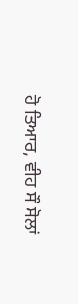ਹੋ ਤਿਆਰ, ਵੀਹ ਸੌ ਸੋਲਾਂ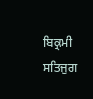ਬਿਕ੍ਰਮੀ ਸਤਿਜੁਗ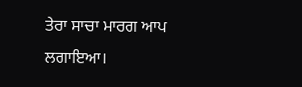ਤੇਰਾ ਸਾਚਾ ਮਾਰਗ ਆਪ ਲਗਾਇਆ।